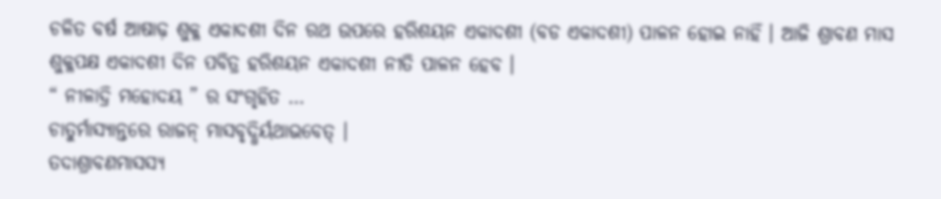ଚଳିତ ବର୍ଷ ଆଷାଢ଼ ଶୁକ୍ଳ ଏକାଦଶୀ ଦିନ ରଥ ଉପରେ ହରିଶୟନ ଏକାଦଶୀ (ବଡ ଏକାଦଶୀ) ପାଳନ ହୋଇ ନାହିଁ । ଆଜି ଶ୍ରାବଣ ମାସ ଶୁକ୍ଳପକ୍ଷ ଏକାଦଶୀ ଦିନ ପବିତ୍ର ହରିଶୟନ ଏକାଦଶୀ ନୀତି ପାଳନ ହେବ ।
“ ନୀଳାଦ୍ରି ମହୋଦୟ ” ର ସଂଗୃହିତ …
ଚାତୁର୍ମାସ୍ୟାନ୍ତରେ ରାଜନ୍ ମାସବୃଦ୍ଧିର୍ୟଥାଭବେତ୍ ।
ତଦାଶ୍ରାବଣମାସସ୍ୟ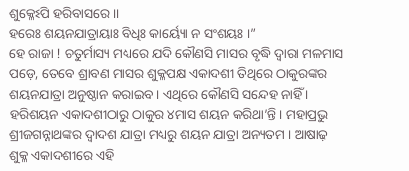ଶୁକ୍ଳେଽପି ହରିବାସରେ ।।
ହରେଃ ଶୟନଯାତ୍ରାୟାଃ ବିଧିଃ କାର୍ୟ୍ୟୋ ନ ସଂଶୟଃ ।”
ହେ ରାଜା ! ଚତୁର୍ମାସ୍ୟ ମଧ୍ୟରେ ଯଦି କୌଣସି ମାସର ବୃଦ୍ଧି ଦ୍ଵାରା ମଳମାସ ପଡ଼େ, ତେବେ ଶ୍ରାବଣ ମାସର ଶୁକ୍ଳପକ୍ଷ ଏକାଦଶୀ ତିଥିରେ ଠାକୁରଙ୍କର ଶୟନଯାତ୍ରା ଅନୁଷ୍ଠାନ କରାଇବ। ଏଥିରେ କୌଣସି ସନ୍ଦେହ ନାହିଁ ।
ହରିଶୟନ ଏକାଦଶୀଠାରୁ ଠାକୁର ୪ମାସ ଶୟନ କରିଥା’ନ୍ତି । ମହାପ୍ରଭୁ ଶ୍ରୀଜଗନ୍ନାଥଙ୍କର ଦ୍ୱାଦଶ ଯାତ୍ରା ମଧ୍ୟରୁ ଶୟନ ଯାତ୍ରା ଅନ୍ୟତମ । ଆଷାଢ଼ ଶୁକ୍ଳ ଏକାଦଶୀରେ ଏହି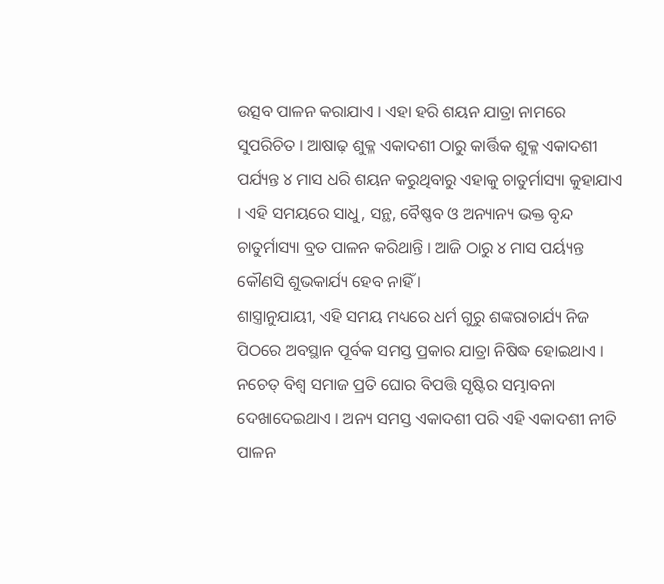ଉତ୍ସବ ପାଳନ କରାଯାଏ । ଏହା ହରି ଶୟନ ଯାତ୍ରା ନାମରେ ସୁପରିଚିତ । ଆଷାଢ଼ ଶୁକ୍ଳ ଏକାଦଶୀ ଠାରୁ କାର୍ତ୍ତିକ ଶୁକ୍ଳ ଏକାଦଶୀ ପର୍ଯ୍ୟନ୍ତ ୪ ମାସ ଧରି ଶୟନ କରୁଥିବାରୁ ଏହାକୁ ଚାତୁର୍ମାସ୍ୟା କୁହାଯାଏ । ଏହି ସମୟରେ ସାଧୁ, ସନ୍ଥ, ବୈଷ୍ଣବ ଓ ଅନ୍ୟାନ୍ୟ ଭକ୍ତ ବୃନ୍ଦ ଚାତୁର୍ମାସ୍ୟା ବ୍ରତ ପାଳନ କରିଥାନ୍ତି । ଆଜି ଠାରୁ ୪ ମାସ ପର୍ୟ୍ୟନ୍ତ କୌଣସି ଶୁଭକାର୍ଯ୍ୟ ହେବ ନାହିଁ ।
ଶାସ୍ତ୍ରାନୁଯାୟୀ, ଏହି ସମୟ ମଧ୍ୟରେ ଧର୍ମ ଗୁରୁ ଶଙ୍କରାଚାର୍ଯ୍ୟ ନିଜ ପିଠରେ ଅବସ୍ଥାନ ପୂର୍ବକ ସମସ୍ତ ପ୍ରକାର ଯାତ୍ରା ନିଷିଦ୍ଧ ହୋଇଥାଏ । ନଚେତ୍ ବିଶ୍ୱ ସମାଜ ପ୍ରତି ଘୋର ବିପତ୍ତି ସୃଷ୍ଟିର ସମ୍ଭାବନା ଦେଖାଦେଇଥାଏ । ଅନ୍ୟ ସମସ୍ତ ଏକାଦଶୀ ପରି ଏହି ଏକାଦଶୀ ନୀତି ପାଳନ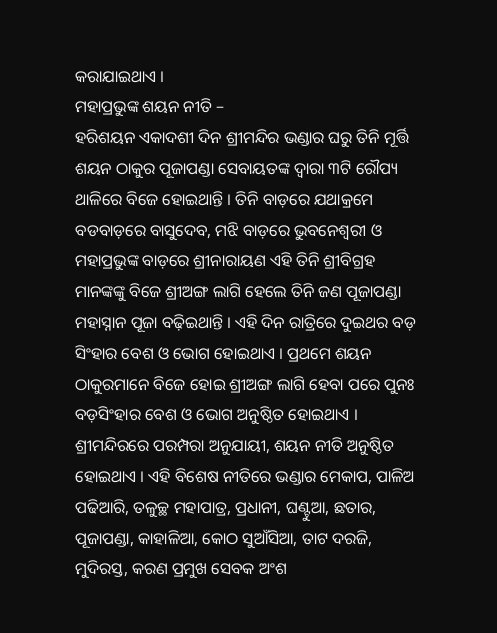କରାଯାଇଥାଏ ।
ମହାପ୍ରଭୁଙ୍କ ଶୟନ ନୀତି –
ହରିଶୟନ ଏକାଦଶୀ ଦିନ ଶ୍ରୀମନ୍ଦିର ଭଣ୍ଡାର ଘରୁ ତିନି ମୂର୍ତ୍ତି ଶୟନ ଠାକୁର ପୂଜାପଣ୍ଡା ସେବାୟତଙ୍କ ଦ୍ୱାରା ୩ଟି ରୌପ୍ୟ ଥାଳିରେ ବିଜେ ହୋଇଥାନ୍ତି । ତିନି ବାଡ଼ରେ ଯଥାକ୍ରମେ ବଡବାଡ଼ରେ ବାସୁଦେବ, ମଝି ବାଡ଼ରେ ଭୁବନେଶ୍ଵରୀ ଓ ମହାପ୍ରଭୁଙ୍କ ବାଡ଼ରେ ଶ୍ରୀନାରାୟଣ ଏହି ତିନି ଶ୍ରୀବିଗ୍ରହ ମାନଙ୍କଙ୍କୁ ବିଜେ ଶ୍ରୀଅଙ୍ଗ ଲାଗି ହେଲେ ତିନି ଜଣ ପୂଜାପଣ୍ଡା ମହାସ୍ନାନ ପୂଜା ବଢ଼ିଇଥାନ୍ତି । ଏହି ଦିନ ରାତ୍ରିରେ ଦୁଇଥର ବଡ଼ ସିଂହାର ବେଶ ଓ ଭୋଗ ହୋଇଥାଏ । ପ୍ରଥମେ ଶୟନ ଠାକୁରମାନେ ବିଜେ ହୋଇ ଶ୍ରୀଅଙ୍ଗ ଲାଗି ହେବା ପରେ ପୁନଃ ବଡ଼ସିଂହାର ବେଶ ଓ ଭୋଗ ଅନୁଷ୍ଠିତ ହୋଇଥାଏ । ଶ୍ରୀମନ୍ଦିରରେ ପରମ୍ପରା ଅନୁଯାୟୀ, ଶୟନ ନୀତି ଅନୁଷ୍ଠିତ ହୋଇଥାଏ । ଏହି ବିଶେଷ ନୀତିରେ ଭଣ୍ଡାର ମେକାପ, ପାଳିଅ ପଢିଆରି, ତଳୁଚ୍ଛ ମହାପାତ୍ର, ପ୍ରଧାନୀ, ଘଣ୍ଟୁଆ, ଛତାର, ପୂଜାପଣ୍ଡା, କାହାଳିଆ, କୋଠ ସୁଆଁସିଆ, ତାଟ ଦରଜି, ମୁଦିରସ୍ତ, କରଣ ପ୍ରମୁଖ ସେବକ ଅଂଶ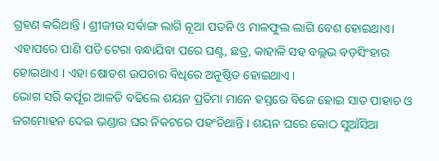ଗ୍ରହଣ କରିଥାନ୍ତି । ଶ୍ରୀଜୀଉ ସର୍ବାଙ୍ଗ ଲାଗି ନୂଆ ପତନି ଓ ମାଳଫୁଲ ଲାଗି ବେଶ ହୋଇଥାଏ। ଏହାପରେ ପାଣି ପଡି ଟେରା ବନ୍ଧାଯିବା ପରେ ଘଣ୍ଟ, ଛତ୍ର, କାହାଳି ସହ ବଲ୍ଲଭ ବଡ଼ସିଂହାର ହୋଇଥାଏ । ଏହା ଷୋଡଶ ଉପଚାର ବିଧିରେ ଅନୁଷ୍ଠିତ ହୋଇଥାଏ ।
ଭୋଗ ସରି କର୍ପୂର ଆଳତି ବଢିଲେ ଶୟନ ପ୍ରତିମା ମାନେ ହସ୍ତରେ ବିଜେ ହୋଇ ସାତ ପାହାଚ ଓ ଜଗମୋହନ ଦେଇ ଭଣ୍ଡାର ଘର ନିକଟରେ ପହଂଚିଥାନ୍ତି । ଶୟନ ଘରେ କୋଠ ସୁଆଁସିଆ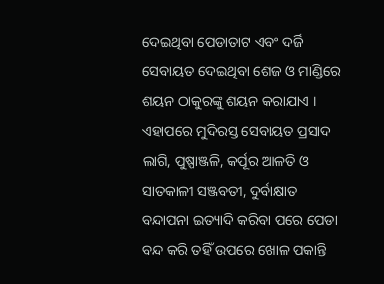ଦେଇଥିବା ପେଡାତାଟ ଏବଂ ଦର୍ଜି ସେବାୟତ ଦେଇଥିବା ଶେଜ ଓ ମାଣ୍ଡିରେ ଶୟନ ଠାକୁରଙ୍କୁ ଶୟନ କରାଯାଏ । ଏହାପରେ ମୁଦିରସ୍ତ ସେବାୟତ ପ୍ରସାଦ ଲାଗି, ପୁଷ୍ପାଞ୍ଜଳି, କର୍ପୂର ଆଳତି ଓ ସାତକାଳୀ ସଞ୍ଜବତୀ, ଦୁର୍ବାକ୍ଷାତ ବନ୍ଦାପନା ଇତ୍ୟାଦି କରିବା ପରେ ପେଡା ବନ୍ଦ କରି ତହିଁ ଉପରେ ଖୋଳ ପକାନ୍ତି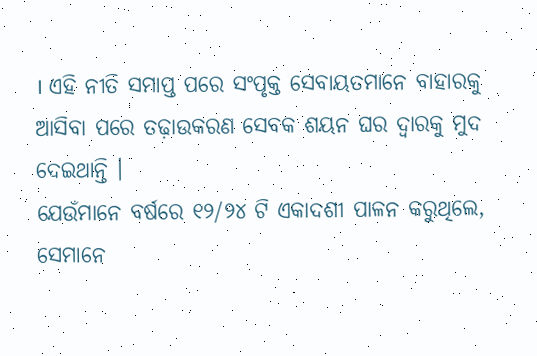। ଏହି ନୀତି ସମାପ୍ତ ପରେ ସଂପୃକ୍ତ ସେବାୟତମାନେ ବାହାରକୁ ଆସିବା ପରେ ତଢ଼ାଉକରଣ ସେବକ ଶୟନ ଘର ଦ୍ଵାରକୁ ମୁଦ ଦେଇଥାନ୍ତି ।
ଯେଉଁମାନେ ବର୍ଷରେ ୧୨/୨୪ ଟି ଏକାଦଶୀ ପାଳନ କରୁଥିଲେ, ସେମାନେ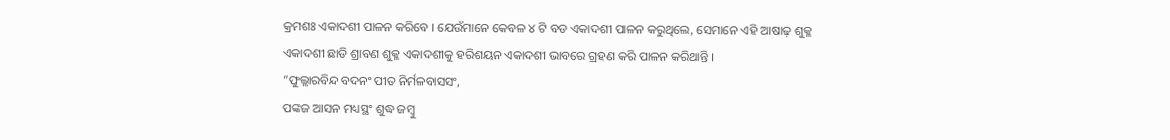କ୍ରମଶଃ ଏକାଦଶୀ ପାଳନ କରିବେ । ଯେଉଁମାନେ କେବଳ ୪ ଟି ବଡ ଏକାଦଶୀ ପାଳନ କରୁଥିଲେ, ସେମାନେ ଏହି ଆଷାଢ଼ ଶୁକ୍ଳ ଏକାଦଶୀ ଛାଡି ଶ୍ରାବଣ ଶୁକ୍ଳ ଏକାଦଶୀକୁ ହରିଶୟନ ଏକାଦଶୀ ଭାବରେ ଗ୍ରହଣ କରି ପାଳନ କରିଥାନ୍ତି ।
”ଫୁଲ୍ଲାରବିନ୍ଦ ବଦନଂ ପୀତ ନିର୍ମଳବାସସଂ,
ପଙ୍କଜ ଆସନ ମଧ୍ୟସ୍ଥଂ ଶୁଦ୍ଧ ଜମ୍ବୁ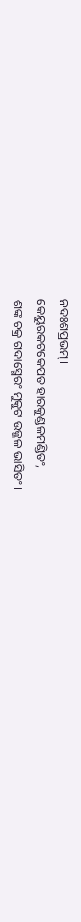ନଦଃଶପ୍ରଭମ୍।
କେୟୁରକଟକେପତ ହାରକୁଣ୍ଡଳମଣ୍ଡିତଂ,
ଶଙ୍କ ଚକ୍ର ଗଦାସ୍ମେରଂ ମୁକୁଟ ଉଜ୍ଜଳ ଭାସିତଂ।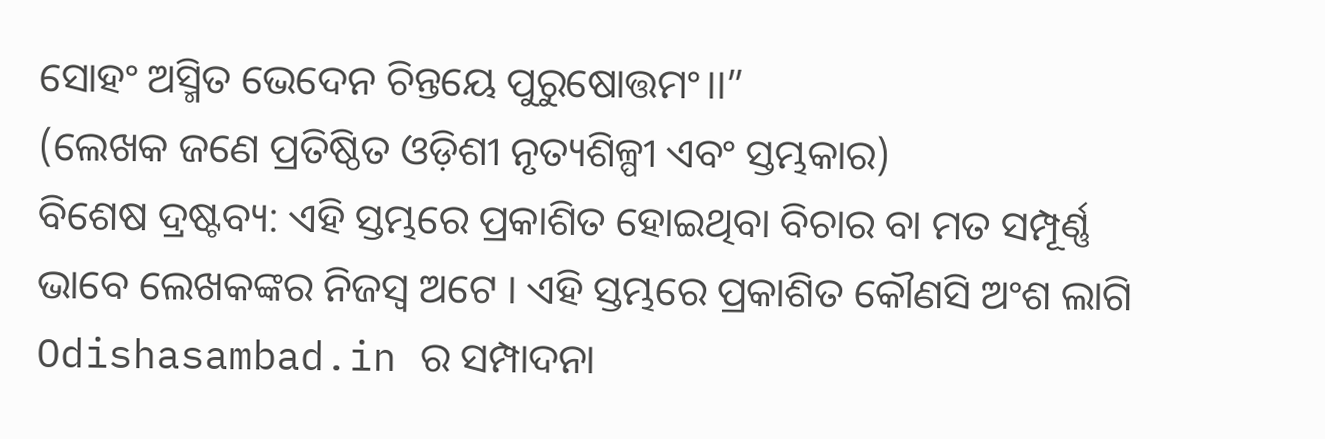ସୋହଂ ଅସ୍ମିତ ଭେଦେନ ଚିନ୍ତୟେ ପୁରୁଷୋତ୍ତମଂ।।”
(ଲେଖକ ଜଣେ ପ୍ରତିଷ୍ଠିତ ଓଡ଼ିଶୀ ନୃତ୍ୟଶିଳ୍ପୀ ଏବଂ ସ୍ତମ୍ଭକାର)
ବିଶେଷ ଦ୍ରଷ୍ଟବ୍ୟ: ଏହି ସ୍ତମ୍ଭରେ ପ୍ରକାଶିତ ହୋଇଥିବା ବିଚାର ବା ମତ ସମ୍ପୂର୍ଣ୍ଣ ଭାବେ ଲେଖକଙ୍କର ନିଜସ୍ୱ ଅଟେ । ଏହି ସ୍ତମ୍ଭରେ ପ୍ରକାଶିତ କୌଣସି ଅଂଶ ଲାଗି Odishasambad.in ର ସମ୍ପାଦନା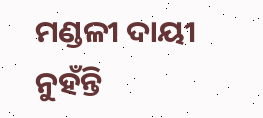ମଣ୍ଡଳୀ ଦାୟୀ ନୁହଁନ୍ତି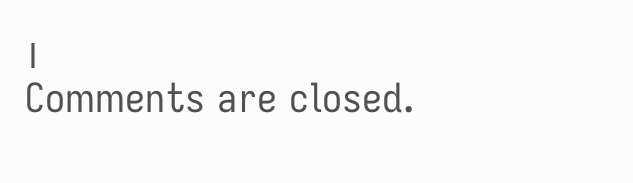।
Comments are closed.